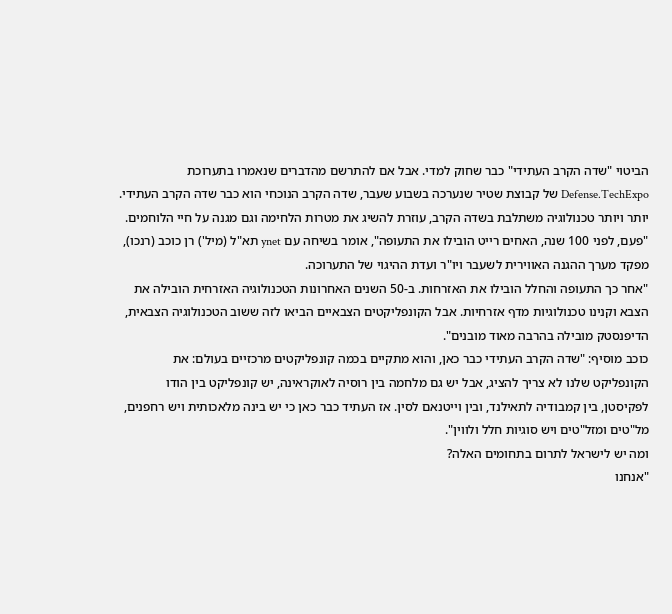הביטוי "שדה הקרב העתידי" כבר שחוק למדי. אבל אם להתרשם מהדברים שנאמרו בתערוכת Defense.TechExpo של קבוצת שטיר שנערכה בשבוע שעבר, שדה הקרב הנוכחי הוא כבר שדה הקרב העתידי. יותר ויותר טכנולוגיה משתלבת בשדה הקרב, עוזרת להשיג את מטרות הלחימה וגם מגנה על חיי הלוחמים.
"פעם, לפני 100 שנה, האחים רייט הובילו את התעופה", אומר בשיחה עם ynet תא"ל (מיל') רן כוכב (רנכו), מפקד מערך ההגנה האווירית לשעבר ויו"ר ועדת ההיגוי של התערוכה.
"אחר כך התעופה והחלל הובילו את האזרחות. ב-50 השנים האחרונות הטכנולוגיה האזרחית הובילה את הצבא וקנינו טכנולוגיות מדף אזרחיות. אבל הקונפליקטים הצבאיים הביאו לזה ששוב הטכנולוגיה הצבאית, הדיפנסטק מובילה בהרבה מאוד מובנים".
כוכב מוסיף: "שדה הקרב העתידי כבר כאן, והוא מתקיים בכמה קונפליקטים מרכזיים בעולם: את הקונפליקט שלנו לא צריך להציג, אבל יש גם מלחמה בין רוסיה לאוקראינה, יש קונפליקט בין הודו לפקיסטן, בין קמבודיה לתאילנד, ובין וייטנאם לסין. אז העתיד כבר כאן כי יש בינה מלאכותית ויש רחפנים, מל"טים ומזל"טים ויש סוגיות חלל ולווין".
ומה יש לישראל לתרום בתחומים האלה?
"אנחנו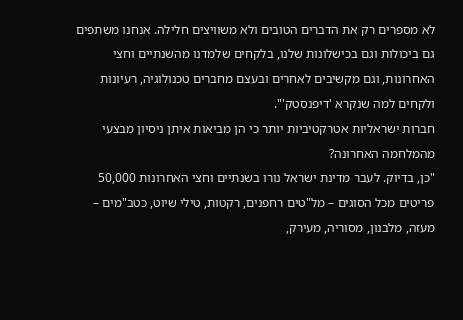לא מספרים רק את הדברים הטובים ולא משוויצים חלילה. אנחנו משתפים גם ביכולות וגם בכישלונות שלנו, בלקחים שלמדנו מהשנתיים וחצי האחרונות, וגם מקשיבים לאחרים ובעצם מחברים טכנולוגיה, רעיונות ולקחים למה שנקרא 'דיפנסטק'".
חברות ישראליות אטרקטיביות יותר כי הן מביאות איתן ניסיון מבצעי מהמלחמה האחרונה?
"כן, בדיוק. לעבר מדינת ישראל נורו בשנתיים וחצי האחרונות 50,000 פריטים מכל הסוגים – מל"טים רחפנים, רקטות, טילי שיוט, כטב"מים – מעזה, מלבנון, מסוריה, מעירק,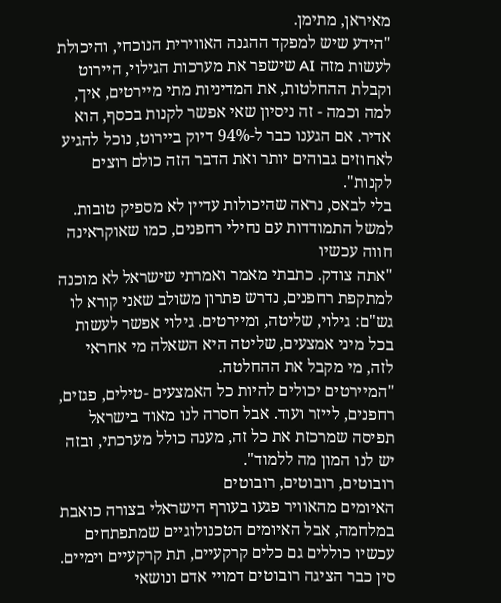מאיראן, מתימן.
"הידע שיש למפקד ההגנה האווירית הנוכחי, והיכולת לעשות מזה AI שישפר את מערכות הגילוי, היירוט וקבלת ההחלטות, את המדיניות מתי מיירטים, איך, למה וכמה - זה ניסיון שאי אפשר לקנות בכסף, הוא אדיר. אם הגענו כבר ל-94% דיוק ביירוט, נוכל להגיע לאחוזים גבוהים יותר ואת הדבר הזה כולם רוצים לקנות".
בלי לבאס, נראה שהיכולות עדיין לא מספיק טובות. למשל התמודדות עם נחילי רחפנים, כמו שאוקראינה חווה עכשיו
"אתה צודק. כתבתי מאמר ואמרתי שישראל לא מוכנה למתקפת רחפנים, נדרש פתרון משולב שאני קורא לו גש"ם: גילוי, שליטה, ומיירטים. גילוי אפשר לעשות בכל מיני אמצעים, שליטה היא השאלה מי אחראי לזה, מי מקבל את ההחלטה.
"המיירטים יכולים להיות כל האמצעים -טילים, פגזים, רחפנים, לייזר ועוד. אבל חסרה לנו מאוד בישראל תפיסה שמרכזת את כל זה, מענה כולל מערכתי, ובזה יש לנו המון מה ללמוד".
רובוטים, רובוטים, רובוטים
האיומים מהאוויר פגעו בעורף הישראלי בצורה כואבת במלחמה, אבל האיומים הטכנולוגיים שמתפתחים עכשיו כוללים גם כלים קרקעיים, תת קרקעיים וימיים. סין כבר הציגה רובוטים דמויי אדם ונושאי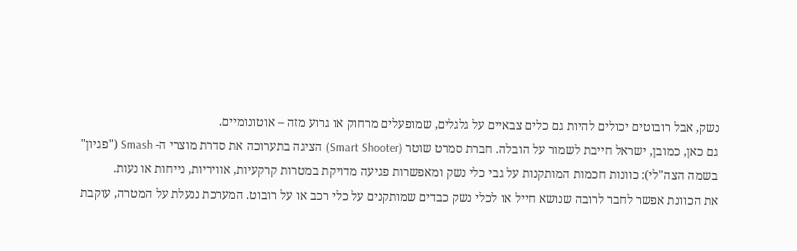נשק, אבל רובוטים יכולים להיות גם כלים צבאיים על גלגלים, שמופעלים מרחוק או גרוע מזה – אוטונומיים.
גם כאן, כמובן, ישראל חייבת לשמור על הובלה. חברת סמרט שוטר (Smart Shooter) הציגה בתערוכה את סדרת מוצרי ה- Smash ("פגיון" בשמה הצה"לי): כוונות חכמות המותקנות על גבי כלי נשק ומאפשרות פגיעה מדויקת במטרות קרקעיות, אוויריות, נייחות או נעות.
את הכוונת אפשר לחבר לרובה שנושא חייל או לכלי נשק כבדים שמותקנים על כלי רכב או על רובוט. המערכת ננעלת על המטרה, עוקבת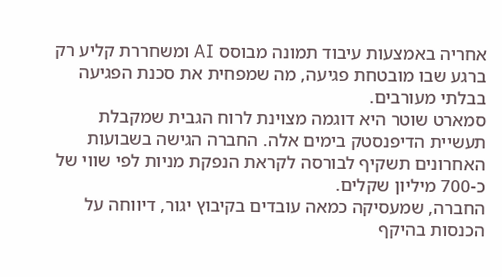אחריה באמצעות עיבוד תמונה מבוסס AI ומשחררת קליע רק ברגע שבו מובטחת פגיעה, מה שמפחית את סכנת הפגיעה בבלתי מעורבים.
סמארט שוטר היא דוגמה מצוינת לרוח הגבית שמקבלת תעשיית הדיפנסטק בימים אלה. החברה הגישה בשבועות האחרונים תשקיף לבורסה לקראת הנפקת מניות לפי שווי של כ-700 מיליון שקלים.
החברה, שמעסיקה כמאה עובדים בקיבוץ יגור, דיווחה על הכנסות בהיקף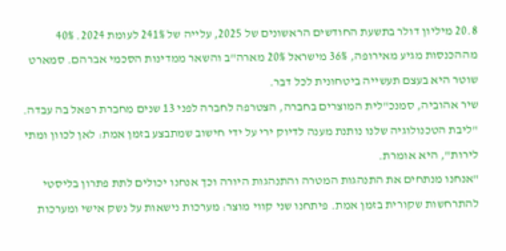20.8 מיליון דולר בתשעת החודשים הראשונים של 2025, עלייה של 241% לעומת 2024. 40% מההכנסות מגיע מאירופה, 36% מישראל 20% מארה"ב והשאר ממדינות הסכמי אברהם. סמארט שוטר היא בעצם תעשייה ביטחונית לכל דבר.
שיר אהוביה, סמנכ"לית המוצרים בחברה, הצטרפה לחברה לפני 13 שנים מחברת רפאל בה עבדה. "ליבת הטכנולוגיה שלנו נותנת מענה לדיוק ירי על ידי חישוב שמתבצע בזמן אמת: לאן לכוון ומתי לירות", היא אומרת.
"אנחנו מנתחים את התנהגות המטרה והתנהגות היורה וכך אנחנו יכולים לתת פתרון בליסטי להתרחשות שקורית בזמן אמת. פיתחנו שני קווי מוצר: מערכות נישאות על נשק אישי ומערכות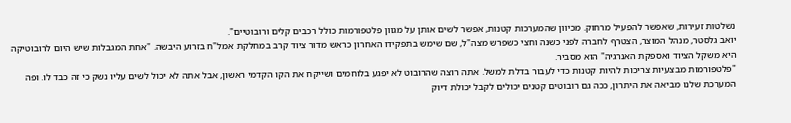נשלטות זעירות, שאפשר להפעיל מרחוק. מכיוון שהמערכות קטנות, אפשר לשים אותן על מגוון פלטפורמות כולל רכבים קלים ורובוטיים".
יואב גלסטר, מנהל המוצר, הצטרף לחברה לפני כשנה וחצי כשפרש מצה"ל, שם שימש בתפקידו האחרון כראש מדור ציוד קרב במחלקת אמל"ח בזרוע היבשה. "אחת המגבלות שיש היום לרובוטיקה היא משקל הציוד ואספקת האנרגיה" הוא מסביר.
"פלטפורמות מבצעיות צריכות להיות קטנות כדי לעבור בדלת למשל. אתה רוצה שהרובוט לא יפגע בלוחמים ושייקח את הקו הקדמי ראשון, אבל אתה לא יכול לשים עליו נשק כי זה כבד לו. ופה המערכת שלנו מביאה את היתרון, ככה גם רובוטים קטנים יכולים לקבל יכולת דיוק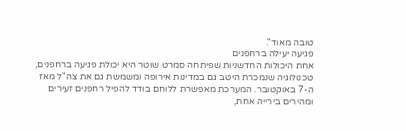טובה מאוד".
פגיעה יעילה ברחפנים
אחת היכולות החדשניות שפיתחה סמרט שוטר היא יכולת פגיעה ברחפנים, טכנולוגיה שנמכרת היטב גם במדינות אירופה ומשמשת גם את צה"ל מאז ה-7 באוקטובר. המערכת מאפשרת ללוחם בודד להפיל רחפנים זעירים ומהירים בירייה אחת,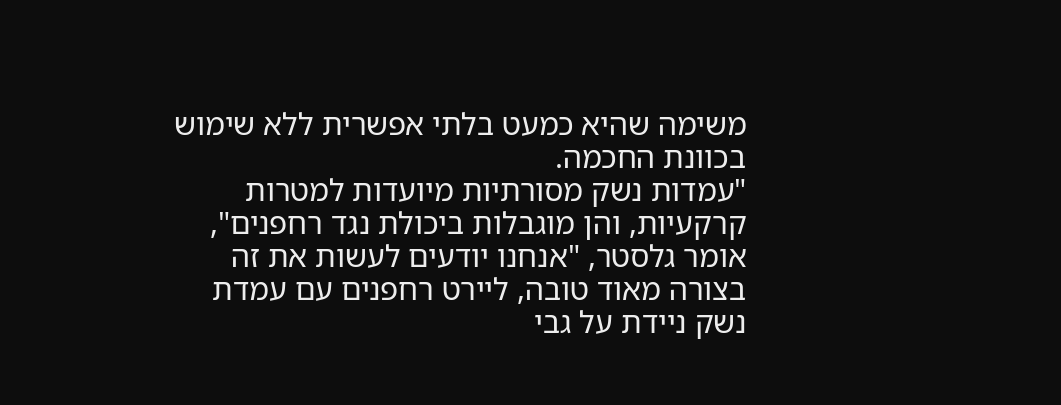משימה שהיא כמעט בלתי אפשרית ללא שימוש בכוונת החכמה.
"עמדות נשק מסורתיות מיועדות למטרות קרקעיות, והן מוגבלות ביכולת נגד רחפנים", אומר גלסטר, "אנחנו יודעים לעשות את זה בצורה מאוד טובה, ליירט רחפנים עם עמדת נשק ניידת על גבי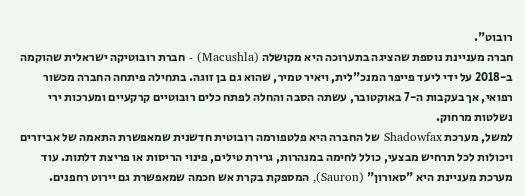רובוט".
חברה מעניינת נוספת שהציגה בתערוכה היא מקושלה (Macushla) - חברת רובוטיקה ישראלית שהוקמה ב-2018 על ידי ליעד פייפר המנכ"לית, ויאיר טמיר, שהוא גם בן זוגה. בתחילה פיתחה החברה מכשור רפואי, אך בעקבות ה-7 באוקטובר, עשתה הסבה והחלה לפתח כלים רובוטיים קרקעיים ומערכות ירי נשלטות מרחוק.
למשל, מערכת Shadowfax של החברה היא פלטפורמה רובוטית חדשנית שמאפשרת התאמה של אביזרים ויכולות לכל תרחיש מבצעי, כולל לחימה במנהרות, גרירת טילים, פינוי הריסות או פריצת דלתות. עוד מערכת מעניינת היא "סאורון" (Sauron), המספקת בקרת אש חכמה שמאפשרת גם יירוט רחפנים.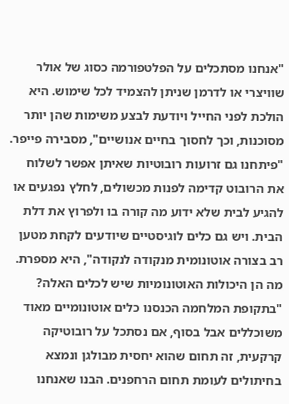"אנחנו מסתכלים על הפלטפורמה כסוג של אולר שוויצרי או לדרמן שניתן להצמיד לכל שימוש. היא הולכת לפני החייל ויודעת לבצע משימות שהן יותר מסוכנות, וכך לחסוך בחיים אנושיים", מסבירה פייפר.
"פיתחנו גם זרועות רובוטיות שאיתן אפשר לשלוח את הרובוט קדימה לפנות מכשולים, לחלץ נפגעים או להגיע לבית שלא ידוע מה קורה בו ולפרוץ את דלת הבית. ויש גם כלים לוגיסטיים שיודעים לקחת מטען רב בצורה אוטונומית מנקודה לנקודה", היא מספרת.
מה הן היכולות האוטונומיות שיש לכלים האלה?
"בתקופת המלחמה הכנסנו כלים אוטונומיים מאוד משוכללים אבל בסוף, אם נסתכל על רובוטיקה קרקעית, זה תחום שהוא יחסית מבולגן ונמצא בחיתולים לעומת תחום הרחפנים. הבנו שאנחנו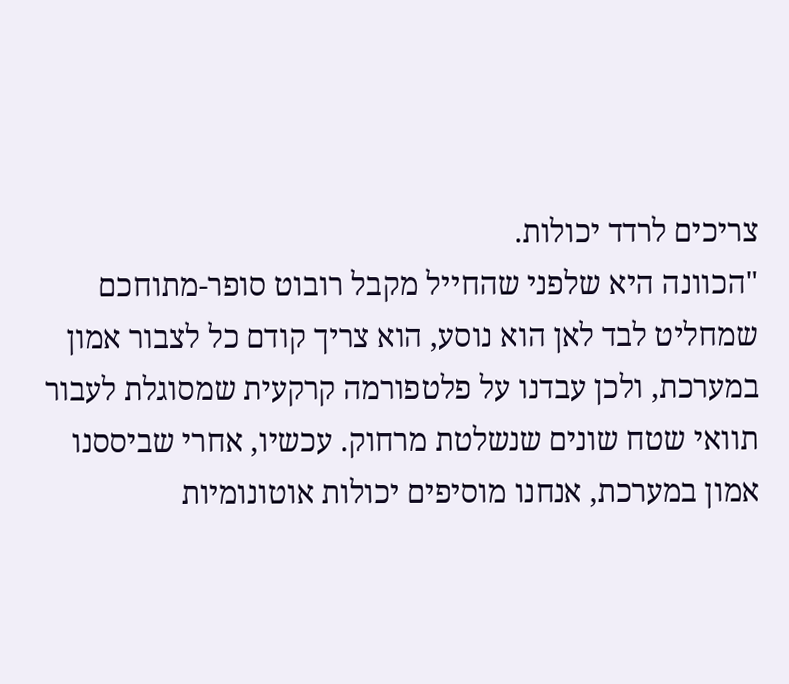צריכים לרדד יכולות.
"הכוונה היא שלפני שהחייל מקבל רובוט סופר-מתוחכם שמחליט לבד לאן הוא נוסע, הוא צריך קודם כל לצבור אמון במערכת, ולכן עבדנו על פלטפורמה קרקעית שמסוגלת לעבור תוואי שטח שונים שנשלטת מרחוק. עכשיו, אחרי שביססנו אמון במערכת, אנחנו מוסיפים יכולות אוטונומיות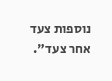נוספות צעד אחר צעד".